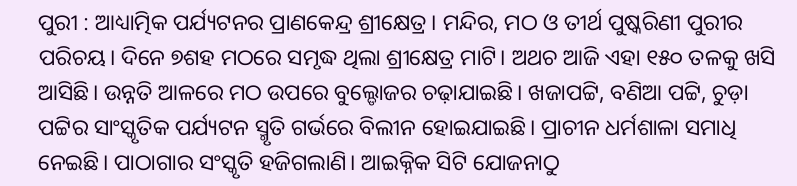ପୁରୀ : ଆଧ୍ୟାତ୍ମିକ ପର୍ଯ୍ୟଟନର ପ୍ରାଣକେନ୍ଦ୍ର ଶ୍ରୀକ୍ଷେତ୍ର। ମନ୍ଦିର, ମଠ ଓ ତୀର୍ଥ ପୁଷ୍କରିଣୀ ପୁରୀର ପରିଚୟ। ଦିନେ ୭ଶହ ମଠରେ ସମୃଦ୍ଧ ଥିଲା ଶ୍ରୀକ୍ଷେତ୍ର ମାଟି। ଅଥଚ ଆଜି ଏହା ୧୫୦ ତଳକୁ ଖସି ଆସିଛି। ଉନ୍ନତି ଆଳରେ ମଠ ଉପରେ ବୁଲ୍ଡୋଜର ଚଢ଼ାଯାଇଛି। ଖଜାପଟ୍ଟି, ବଣିଆ ପଟ୍ଟି, ଚୁଡ଼ା ପଟ୍ଟିର ସାଂସ୍କୃତିକ ପର୍ଯ୍ୟଟନ ସ୍ମୃତି ଗର୍ଭରେ ବିଲୀନ ହୋଇଯାଇଛି। ପ୍ରାଚୀନ ଧର୍ମଶାଳା ସମାଧି ନେଇଛି। ପାଠାଗାର ସଂସ୍କୃତି ହଜିଗଲାଣି। ଆଇକ୍ନିକ ସିଟି ଯୋଜନାଠୁ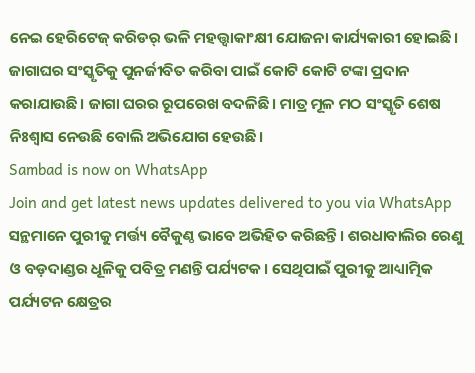ନେଇ ହେରିଟେଜ୍ କରିଡର୍ ଭଳି ମହତ୍ତ୍ବାକାଂକ୍ଷୀ ଯୋଜନା କାର୍ଯ୍ୟକାରୀ ହୋଇଛି। ଜାଗାଘର ସଂସ୍କୃତିକୁ ପୁନର୍ଜୀବିତ କରିବା ପାଇଁ କୋଟି କୋଟି ଟଙ୍କା ପ୍ରଦାନ କରାଯାଉଛି। ଜାଗା ଘରର ରୂପରେଖ ବଦଳିଛି। ମାତ୍ର ମୂଳ ମଠ ସଂସ୍କୃତି ଶେଷ ନିଃଶ୍ବାସ ନେଉଛି ବୋଲି ଅଭିଯୋଗ ହେଉଛି।
Sambad is now on WhatsApp
Join and get latest news updates delivered to you via WhatsApp
ସନ୍ଥମାନେ ପୁରୀକୁ ମର୍ତ୍ତ୍ୟ ବୈକୁଣ୍ଠ ଭାବେ ଅଭିହିତ କରିଛନ୍ତି। ଶରଧାବାଲିର ରେଣୁ ଓ ବଡ଼ଦାଣ୍ଡର ଧୂଳିକୁ ପବିତ୍ର ମଣନ୍ତି ପର୍ଯ୍ୟଟକ। ସେଥିପାଇଁ ପୁରୀକୁ ଆଧ୍ୟାତ୍ମିକ ପର୍ଯ୍ୟଟନ କ୍ଷେତ୍ରର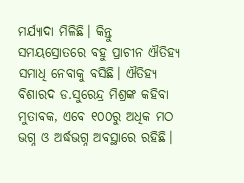ମର୍ଯ୍ୟାଦା ମିଳିଛି। କିନ୍ତୁ ସମୟସ୍ରୋତରେ ବହୁ ପ୍ରାଚୀନ ଐତିହ୍ୟ ସମାଧି ନେବାକୁ ବସିଛି। ଐତିହ୍ୟ ବିଶାରଦ ଡ.ସୁରେନ୍ଦ୍ର ମିଶ୍ରଙ୍କ କହିବା ମୁତାବକ, ଏବେ ୧୦୦ରୁ ଅଧିକ ମଠ ଭଗ୍ନ ଓ ଅର୍ଦ୍ଧଭଗ୍ନ ଅବସ୍ଥାରେ ରହିଛି।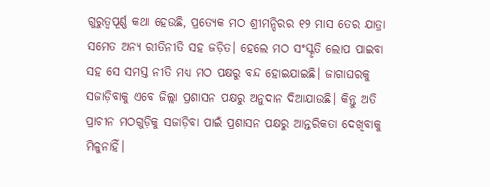ଗୁରୁତ୍ବପୂର୍ଣ୍ଣ କଥା ହେଉଛି, ପ୍ରତ୍ୟେକ ମଠ ଶ୍ରୀମନ୍ଦିରର ୧୨ ମାସ ତେର ଯାତ୍ରା ସମେତ ଅନ୍ୟ ରୀତିନୀତି ସହ ଜଡ଼ିତ। ହେଲେ ମଠ ସଂସ୍କୃତି ଲୋପ ପାଇବା ସହ ସେ ସମସ୍ତ ନୀତି ମଧ୍ୟ ମଠ ପକ୍ଷରୁ ବନ୍ଦ ହୋଇଯାଇଛି। ଜାଗାଘରକୁ ସଜାଡ଼ିବାକୁ ଏବେ ଜିଲ୍ଲା ପ୍ରଶାସନ ପକ୍ଷରୁ ଅନୁଦାନ ଦିଆଯାଉଛି। କିନ୍ତୁ ଅତି ପ୍ରାଚୀନ ମଠଗୁଡ଼ିକୁ ସଜାଡ଼ିବା ପାଇଁ ପ୍ରଶାସନ ପକ୍ଷରୁ ଆନ୍ତରିକତା ଦେଖିବାକୁ ମିଳୁନାହିଁ।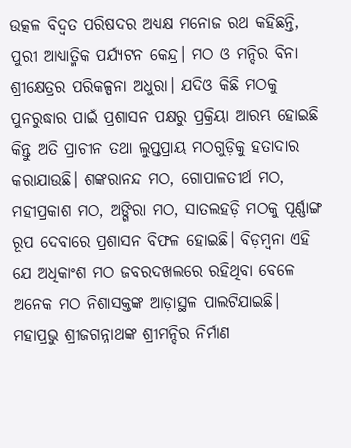ଉତ୍କଳ ବିଦ୍ବତ ପରିଷଦର ଅଧ୍ୟକ୍ଷ ମନୋଜ ରଥ କହିଛନ୍ତି, ପୁରୀ ଆଧ୍ୟାତ୍ମିକ ପର୍ଯ୍ୟଟନ କେନ୍ଦ୍ର। ମଠ ଓ ମନ୍ଦିର ବିନା ଶ୍ରୀକ୍ଷେତ୍ରର ପରିକଳ୍ପନା ଅଧୁରା। ଯଦିଓ କିଛି ମଠକୁ ପୁନରୁଦ୍ଧାର ପାଇଁ ପ୍ରଶାସନ ପକ୍ଷରୁ ପ୍ରକ୍ରିୟା ଆରମ୍ଭ ହୋଇଛି କିନ୍ତୁ ଅତି ପ୍ରାଚୀନ ତଥା ଲୁପ୍ତପ୍ରାୟ ମଠଗୁଡ଼ିକୁ ହତାଦାର କରାଯାଉଛି। ଶଙ୍କରାନନ୍ଦ ମଠ, ଗୋପାଳତୀର୍ଥ ମଠ, ମହୀପ୍ରକାଶ ମଠ, ଅଙ୍ଗିରା ମଠ, ସାତଲହଡ଼ି ମଠକୁ ପୂର୍ଣ୍ଣାଙ୍ଗ ରୂପ ଦେବାରେ ପ୍ରଶାସନ ବିଫଳ ହୋଇଛି। ବିଡ଼ମ୍ବନା ଏହି ଯେ ଅଧିକାଂଶ ମଠ ଜବରଦଖଲରେ ରହିଥିବା ବେଳେ ଅନେକ ମଠ ନିଶାସକ୍ତଙ୍କ ଆଡ଼ାସ୍ଥଳ ପାଲଟିଯାଇଛି।
ମହାପ୍ରଭୁ ଶ୍ରୀଜଗନ୍ନାଥଙ୍କ ଶ୍ରୀମନ୍ଦିର ନିର୍ମାଣ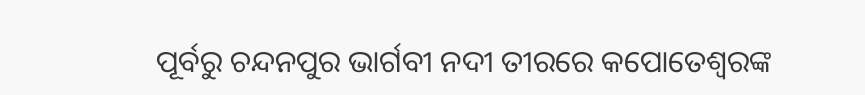ପୂର୍ବରୁ ଚନ୍ଦନପୁର ଭାର୍ଗବୀ ନଦୀ ତୀରରେ କପୋତେଶ୍ବରଙ୍କ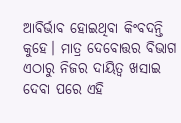ଆବିର୍ଭାବ ହୋଇଥିବା କିଂବଦନ୍ତି କୁହେ। ମାତ୍ର ଦେବୋତ୍ତର ବିଭାଗ ଏଠାରୁ ନିଜର ଦାୟିତ୍ବ ଖସାଇ ଦେବା ପରେ ଏହି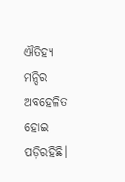ଐତିହ୍ୟ ମନ୍ଦିର ଅବହେଳିତ ହୋଇ ପଡ଼ିରହିଛି।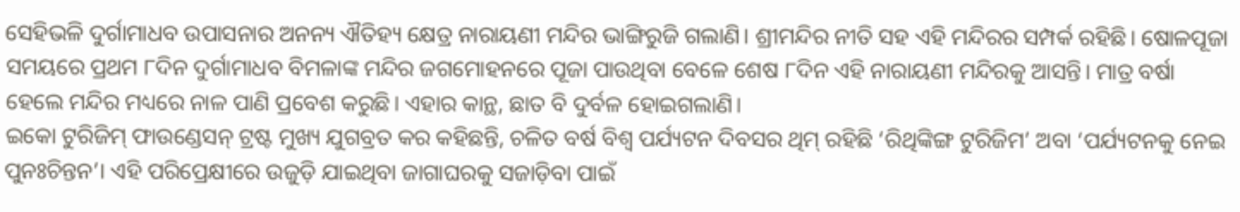ସେହିଭଳି ଦୁର୍ଗାମାଧବ ଉପାସନାର ଅନନ୍ୟ ଐତିହ୍ୟ କ୍ଷେତ୍ର ନାରାୟଣୀ ମନ୍ଦିର ଭାଙ୍ଗିରୁଜି ଗଲାଣି। ଶ୍ରୀମନ୍ଦିର ନୀତି ସହ ଏହି ମନ୍ଦିରର ସମ୍ପର୍କ ରହିଛି। ଷୋଳପୂଜା ସମୟରେ ପ୍ରଥମ ୮ଦିନ ଦୁର୍ଗାମାଧବ ବିମଳାଙ୍କ ମନ୍ଦିର ଜଗମୋହନରେ ପୂଜା ପାଉଥିବା ବେଳେ ଶେଷ ୮ଦିନ ଏହି ନାରାୟଣୀ ମନ୍ଦିରକୁ ଆସନ୍ତି। ମାତ୍ର ବର୍ଷା ହେଲେ ମନ୍ଦିର ମଧ୍ୟରେ ନାଳ ପାଣି ପ୍ରବେଶ କରୁଛି। ଏହାର କାନ୍ଥ, ଛାତ ବି ଦୁର୍ବଳ ହୋଇଗଲାଣି।
ଇକୋ ଟୁରିଜିମ୍ ଫାଉଣ୍ଡେସନ୍ ଟ୍ରଷ୍ଟ ମୁଖ୍ୟ ଯୁଗବ୍ରତ କର କହିଛନ୍ତି, ଚଳିତ ବର୍ଷ ବିଶ୍ବ ପର୍ଯ୍ୟଟନ ଦିବସର ଥିମ୍ ରହିଛି ‘ରିଥିଙ୍କିଙ୍ଗ ଟୁରିଜିମ’ ଅବା ‘ପର୍ଯ୍ୟଟନକୁ ନେଇ ପୁନଃଚିନ୍ତନ’। ଏହି ପରିପ୍ରେକ୍ଷୀରେ ଉଜୁଡ଼ି ଯାଇଥିବା ଜାଗାଘରକୁ ସଜାଡ଼ିବା ପାଇଁ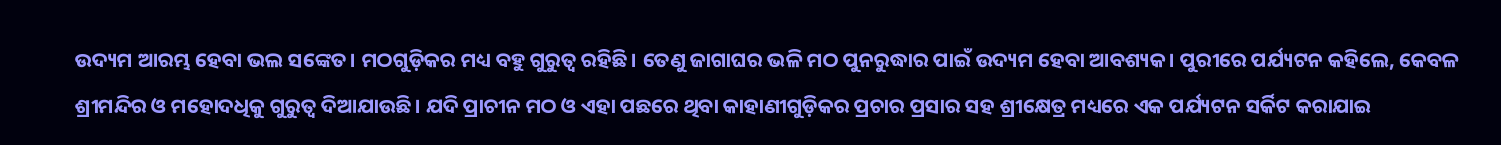ଉଦ୍ୟମ ଆରମ୍ଭ ହେବା ଭଲ ସଙ୍କେତ। ମଠଗୁଡ଼ିକର ମଧ୍ୟ ବହୁ ଗୁରୁତ୍ବ ରହିଛି। ତେଣୁ ଜାଗାଘର ଭଳି ମଠ ପୁନରୁଦ୍ଧାର ପାଇଁ ଉଦ୍ୟମ ହେବା ଆବଶ୍ୟକ। ପୁରୀରେ ପର୍ଯ୍ୟଟନ କହିଲେ, କେବଳ ଶ୍ରୀମନ୍ଦିର ଓ ମହୋଦଧିକୁ ଗୁରୁତ୍ବ ଦିଆଯାଉଛି। ଯଦି ପ୍ରାଚୀନ ମଠ ଓ ଏହା ପଛରେ ଥିବା କାହାଣୀଗୁଡ଼ିକର ପ୍ରଚାର ପ୍ରସାର ସହ ଶ୍ରୀକ୍ଷେତ୍ର ମଧ୍ୟରେ ଏକ ପର୍ଯ୍ୟଟନ ସର୍କିଟ କରାଯାଇ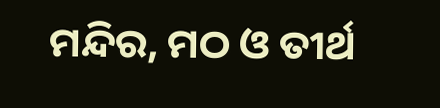ମନ୍ଦିର, ମଠ ଓ ତୀର୍ଥ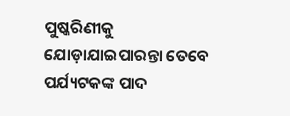ପୁଷ୍କରିଣୀକୁ ଯୋଡ଼ାଯାଇପାରନ୍ତା ତେବେ ପର୍ଯ୍ୟଟକଙ୍କ ପାଦ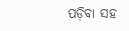ପଡ଼ିବା ସହ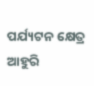ପର୍ଯ୍ୟଟନ କ୍ଷେତ୍ର ଆହୁରି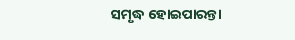ସମୃଦ୍ଧ ହୋଇପାରନ୍ତା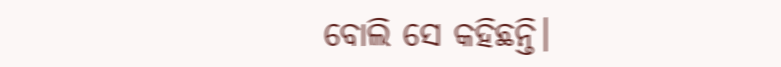ବୋଲି ସେ କହିଛନ୍ତି।